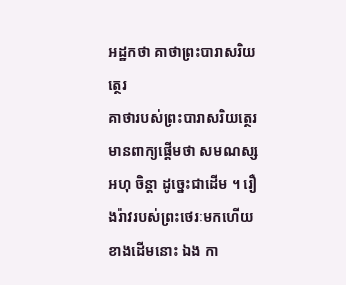អដ្ឋកថា គាថាព្រះបារាសរិយត្ថេរ
គាថារបស់ព្រះបារាសរិយត្ថេរ មានពាក្យផ្តើមថា សមណស្ស អហុ ចិន្តា ដូច្នេះជាដើម ។ រឿងរ៉ាវរបស់ព្រះថេរៈមកហើយខាងដើមនោះ ឯង កា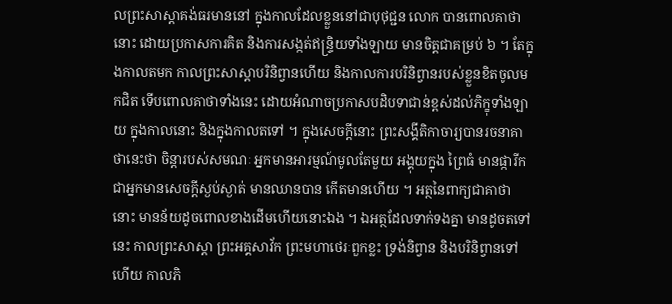លព្រះសាស្តាគង់ធរមាននៅ ក្នុងកាលដែលខ្លួននៅជាបុថុជ្ជន លោក បានពោលគាថានោះ ដោយប្រកាសការគិត និងការសង្កត់ឥន្ទ្រិយទាំងឡាយ មានចិត្តជាគម្រប់ ៦ ។ តែក្នុងកាលតមក កាលព្រះសាស្តាបរិនិព្វានហើយ និងកាលការបរិនិព្វានរបស់ខ្លួនខិតចូលមកជិត ទើបពោលគាថាទាំងនេះ ដោយអំណាចប្រកាសបដិបទាជាន់ខ្ពស់ដល់ភិក្ខុទាំងឡាយ ក្នុងកាលនោះ និងក្នុងកាលតទៅ ។ ក្នុងសេចក្តីនោះ ព្រះសង្គីតិកាចារ្យបានរចនាគាថានេះថា ចិន្តារបស់សមណៈ អ្នកមានអារម្មណ៍មូលតែមួយ អង្គុយក្នុង ព្រៃធំ មានផ្ការីក ជាអ្នកមានសេចក្តីស្ងប់ស្ងាត់ មានឈានបាន កើតមានហើយ ។ អត្ថនៃពាក្យជាគាថានោះ មានន័យដូចពោលខាងដើមហើយនោះឯង ។ ឯអត្ថដែលទាក់ទងគ្នា មានដូចតទៅនេះ កាលព្រះសាស្តា ព្រះអគ្គសាវ័ក ព្រះមហាថេរៈពួកខ្លះ ទ្រង់និព្វាន និងបរិនិព្វានទៅហើយ កាលភិ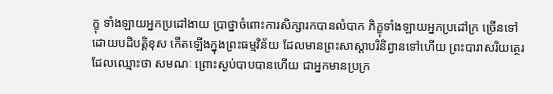ក្ខុ ទាំងឡាយអ្នកប្រដៅងាយ ប្រាថ្នាចំពោះការសិក្សារកបានលំបាក ភិក្ខុទាំងឡាយអ្នកប្រដៅក្រ ច្រើនទៅដោយបដិបត្តិខុស កើតឡើងក្នុងព្រះធម្មវិន័យ ដែលមានព្រះសាស្តាបរិនិព្វានទៅហើយ ព្រះបារាសរិយត្ថេរ ដែលឈ្មោះថា សមណៈ ព្រោះស្ងប់បាបបានហើយ ជាអ្នកមានប្រក្រ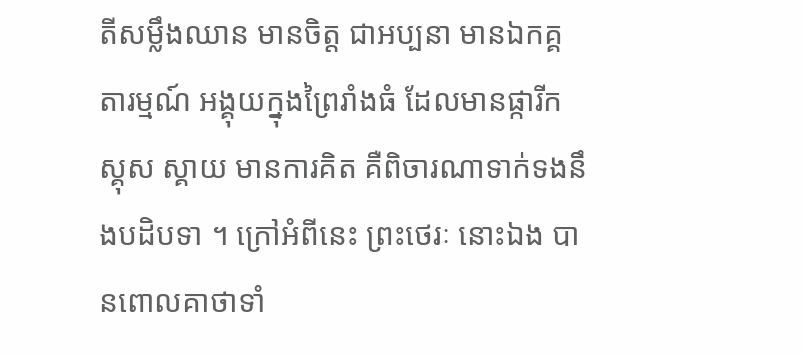តីសម្លឹងឈាន មានចិត្ត ជាអប្បនា មានឯកគ្គតារម្មណ៍ អង្គុយក្នុងព្រៃរាំងធំ ដែលមានផ្ការីកស្គុស ស្គាយ មានការគិត គឺពិចារណាទាក់ទងនឹងបដិបទា ។ ក្រៅអំពីនេះ ព្រះថេរៈ នោះឯង បានពោលគាថាទាំ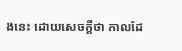ងនេះ ដោយសេចក្តីថា កាលដែ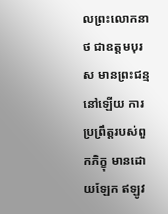លព្រះលោកនាថ ជាឧត្តមបុរស មានព្រះជន្មនៅឡើយ ការប្រព្រឹត្តរបស់ពួកភិក្ខុ មានដោយឡែក ឥឡូវ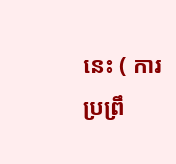នេះ ( ការប្រព្រឹ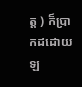ត្ត ) ក៏ប្រាកដដោយឡ